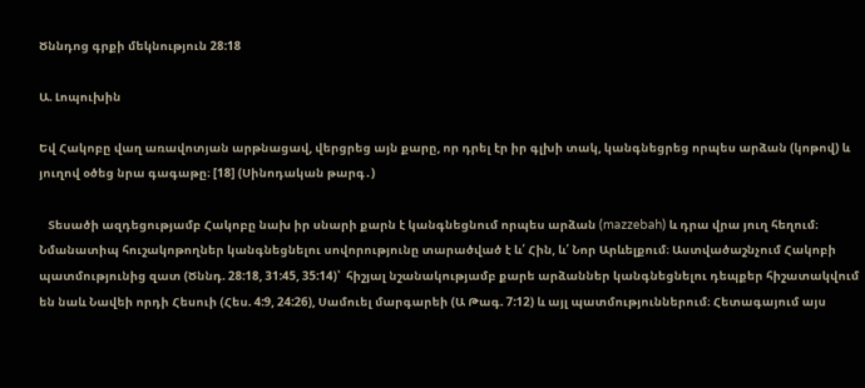Ծննդոց գրքի մեկնություն 28:18

Ա. Լոպուխին

Եվ Հակոբը վաղ առավոտյան արթնացավ, վերցրեց այն քարը, որ դրել էր իր գլխի տակ, կանգնեցրեց որպես արձան (կոթով) և յուղով օծեց նրա գագաթը։ [18] (Սինոդական թարգ․)

   Տեսածի ազդեցությամբ Հակոբը նախ իր սնարի քարն է կանգնեցնում որպես արձան (mazzebah) և դրա վրա յուղ հեղում։ Նմանատիպ հուշակոթողներ կանգնեցնելու սովորությունը տարածված է և՛ Հին, և՛ Նոր Արևելքում։ Աստվածաշնչում Հակոբի պատմությունից զատ (Ծննդ. 28:18, 31:45, 35:14)՝  հիշյալ նշանակությամբ քարե արձաններ կանգնեցնելու դեպքեր հիշատակվում են նաև Նավեի որդի Հեսուի (Հես. 4:9, 24:26), Սամուել մարգարեի (Ա Թագ. 7:12) և այլ պատմություններում։ Հետագայում այս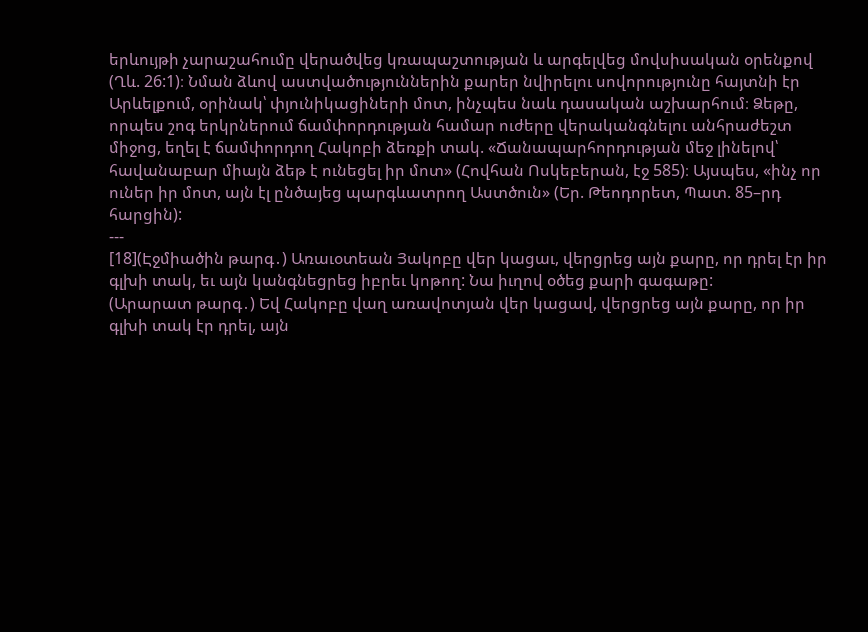երևույթի չարաշահումը վերածվեց կռապաշտության և արգելվեց մովսիսական օրենքով (Ղև. 26:1)։ Նման ձևով աստվածություններին քարեր նվիրելու սովորությունը հայտնի էր Արևելքում, օրինակ՝ փյունիկացիների մոտ, ինչպես նաև դասական աշխարհում։ Ձեթը, որպես շոգ երկրներում ճամփորդության համար ուժերը վերականգնելու անհրաժեշտ միջոց, եղել է ճամփորդող Հակոբի ձեռքի տակ. «Ճանապարհորդության մեջ լինելով՝ հավանաբար միայն ձեթ է ունեցել իր մոտ» (Հովհան Ոսկեբերան, էջ 585)։ Այսպես, «ինչ որ ուներ իր մոտ, այն էլ ընծայեց պարգևատրող Աստծուն» (Եր. Թեոդորետ, Պատ. 85–րդ հարցին):
---
[18](Էջմիածին թարգ․) Առաւօտեան Յակոբը վեր կացաւ, վերցրեց այն քարը, որ դրել էր իր գլխի տակ, եւ այն կանգնեցրեց իբրեւ կոթող: Նա իւղով օծեց քարի գագաթը:
(Արարատ թարգ․) Եվ Հակոբը վաղ առավոտյան վեր կացավ, վերցրեց այն քարը, որ իր գլխի տակ էր դրել, այն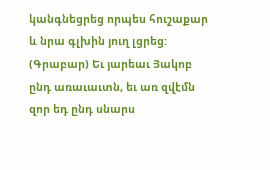կանգնեցրեց որպես հուշաքար և նրա գլխին յուղ լցրեց:
(Գրաբար) Եւ յարեաւ Յակոբ ընդ առաւաւտն, եւ առ զվէմն զոր եդ ընդ սնարս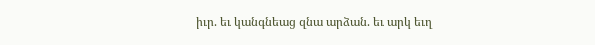իւր. եւ կանգնեաց զնա արձան. եւ արկ եւղ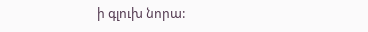ի գլուխ նորա: